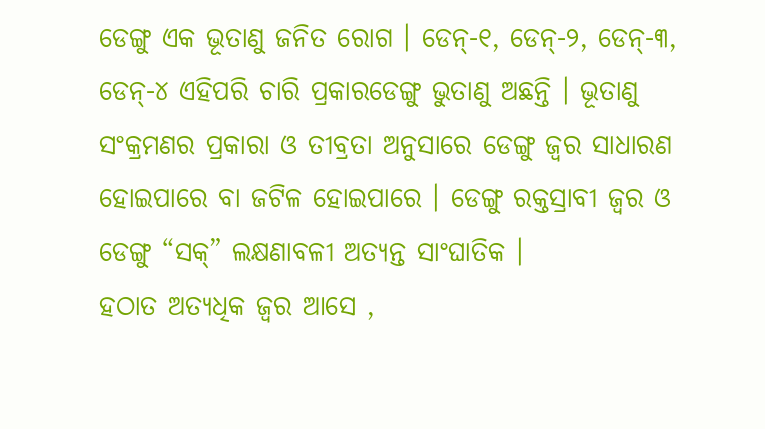ଡେଙ୍ଗୁ ଏକ ଭୂତାଣୁ ଜନିତ ରୋଗ । ଡେନ୍-୧, ଡେନ୍-୨, ଡେନ୍-୩, ଡେନ୍-୪ ଏହିପରି ଚାରି ପ୍ରକାରଡେଙ୍ଗୁ ଭୁତାଣୁ ଅଛନ୍ତି । ଭୂତାଣୁ ସଂକ୍ରମଣର ପ୍ରକାରା ଓ ତୀବ୍ରତା ଅନୁସାରେ ଡେଙ୍ଗୁ ଜ୍ଵର ସାଧାରଣ ହୋଇପାରେ ବା ଜଟିଳ ହୋଇପାରେ । ଡେଙ୍ଗୁ ରକ୍ତସ୍ରାବୀ ଜ୍ଵର ଓ ଡେଙ୍ଗୁ “ସକ୍” ଲକ୍ଷଣାବଳୀ ଅତ୍ୟନ୍ତ ସାଂଘାତିକ ।
ହଠାତ ଅତ୍ୟଧିକ ଜ୍ଵର ଆସେ ,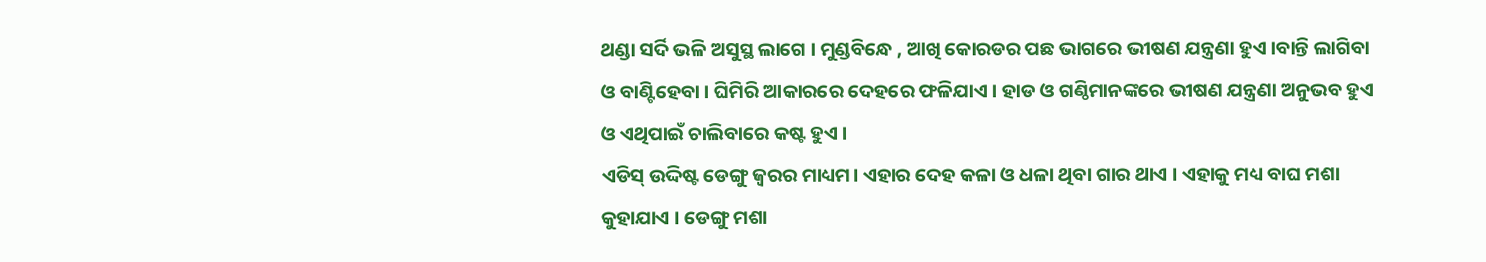ଥଣ୍ଡା ସର୍ଦି ଭଳି ଅସୁସ୍ଥ ଲାଗେ । ମୁଣ୍ଡବିନ୍ଧେ , ଆଖି କୋରଡର ପଛ ଭାଗରେ ଭୀଷଣ ଯନ୍ତ୍ରଣା ହୁଏ ।ବାନ୍ତି ଲାଗିବା ଓ ବାଣ୍ଟିହେବା । ଘିମିରି ଆକାରରେ ଦେହରେ ଫଳିଯାଏ । ହାଡ ଓ ଗଣ୍ଠିମାନଙ୍କରେ ଭୀଷଣ ଯନ୍ତ୍ରଣା ଅନୁଭବ ହୁଏ ଓ ଏଥିପାଇଁ ଚାଲିବାରେ କଷ୍ଟ ହୁଏ ।
ଏଡିସ୍ ଉଦ୍ଦିଷ୍ଟ ଡେଙ୍ଗୁ ଜ୍ଵରର ମାଧ୍ୟମ। ଏହାର ଦେହ କଳା ଓ ଧଳା ଥିବା ଗାର ଥାଏ । ଏହାକୁ ମଧ୍ୟ ବାଘ ମଶା କୁହାଯାଏ । ଡେଙ୍ଗୁ ମଶା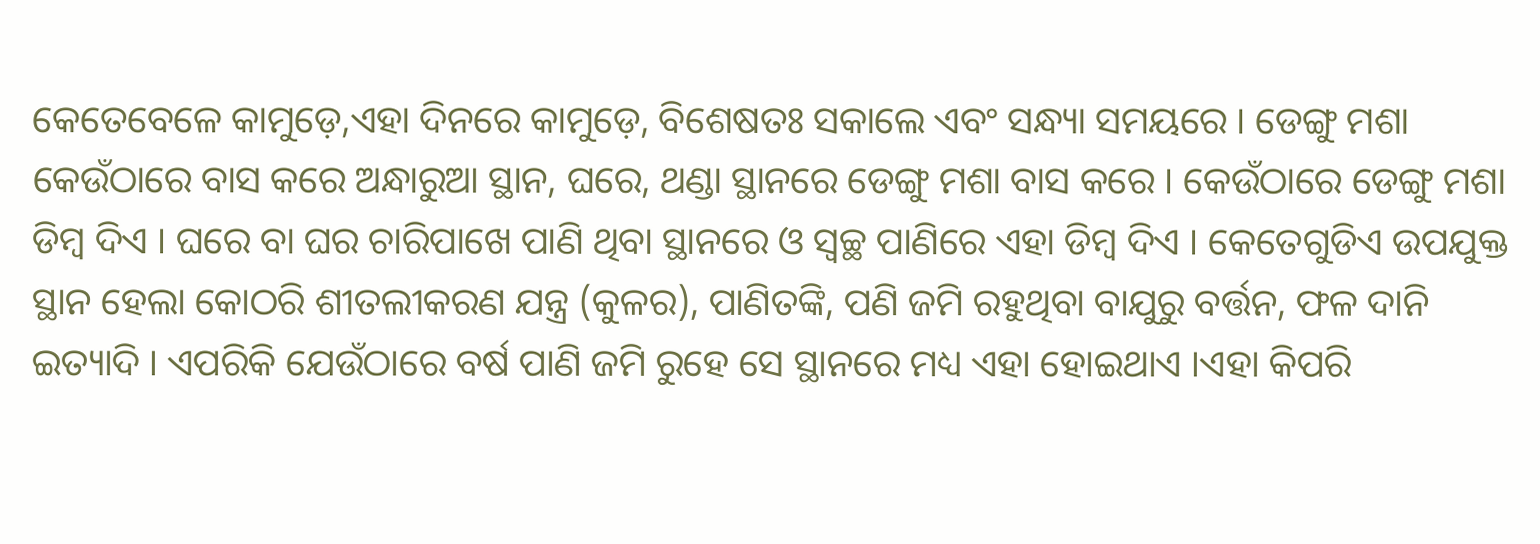କେତେବେଳେ କାମୁଡ଼େ,ଏହା ଦିନରେ କାମୁଡ଼େ, ବିଶେଷତଃ ସକାଲେ ଏବଂ ସନ୍ଧ୍ୟା ସମୟରେ । ଡେଙ୍ଗୁ ମଶା କେଉଁଠାରେ ବାସ କରେ ଅନ୍ଧାରୁଆ ସ୍ଥାନ, ଘରେ, ଥଣ୍ଡା ସ୍ଥାନରେ ଡେଙ୍ଗୁ ମଶା ବାସ କରେ । କେଉଁଠାରେ ଡେଙ୍ଗୁ ମଶା ଡିମ୍ବ ଦିଏ । ଘରେ ବା ଘର ଚାରିପାଖେ ପାଣି ଥିବା ସ୍ଥାନରେ ଓ ସ୍ଵଚ୍ଛ ପାଣିରେ ଏହା ଡିମ୍ବ ଦିଏ । କେତେଗୁଡିଏ ଉପଯୁକ୍ତ ସ୍ଥାନ ହେଲା କୋଠରି ଶୀତଲୀକରଣ ଯନ୍ତ୍ର (କୁଳର), ପାଣିତଙ୍କି, ପଣି ଜମି ରହୁଥିବା ବାଯୁରୁ ବର୍ତ୍ତନ, ଫଳ ଦାନି ଇତ୍ୟାଦି । ଏପରିକି ଯେଉଁଠାରେ ବର୍ଷ ପାଣି ଜମି ରୁହେ ସେ ସ୍ଥାନରେ ମଧ୍ୟ ଏହା ହୋଇଥାଏ ।ଏହା କିପରି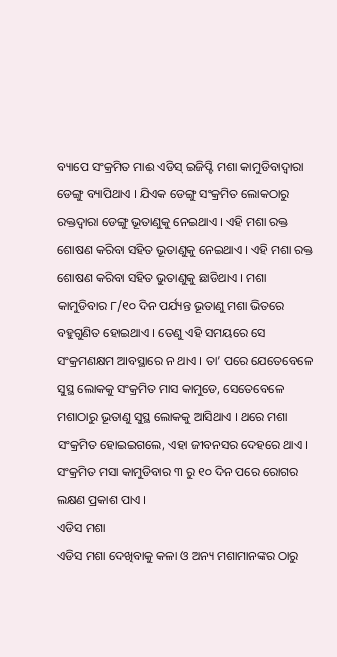ବ୍ୟାପେ ସଂକ୍ରମିତ ମାଈ ଏଡିସ୍ ଇଜିପ୍ଟି ମଶା କାମୁଡିବାଦ୍ଵାରା ଡେଙ୍ଗୁ ବ୍ୟାପିଥାଏ । ଯିଏକ ଡେଙ୍ଗୁ ସଂକ୍ରମିତ ଲୋକଠାରୁ ରକ୍ତଦ୍ଵାରା ଡେଙ୍ଗୁ ଭୂତାଣୁକୁ ନେଇଥାଏ । ଏହି ମଶା ରକ୍ତ ଶୋଷଣ କରିବା ସହିତ ଭୂତାଣୁକୁ ନେଇଥାଏ । ଏହି ମଶା ରକ୍ତ ଶୋଷଣ କରିବା ସହିତ ଭୁତାଣୁକୁ ଛାଡିଥାଏ । ମଶା କାମୁଡିବାର ୮/୧୦ ଦିନ ପର୍ଯ୍ୟନ୍ତ ଭୂତାଣୁ ମଶା ଭିତରେ ବହୁଗୁଣିତ ହୋଇଥାଏ । ତେଣୁ ଏହି ସମୟରେ ସେ ସଂକ୍ରମଣକ୍ଷମ ଆବସ୍ଥାରେ ନ ଥାଏ । ତା’ ପରେ ଯେତେବେଳେ ସୁସ୍ଥ ଲୋକକୁ ସଂକ୍ରମିତ ମାସ କାମୁଡେ, ସେତେବେଳେ ମଶାଠାରୁ ଭୂତାଣୁ ସୁସ୍ଥ ଲୋକକୁ ଆସିଥାଏ । ଥରେ ମଶା ସଂକ୍ରମିତ ହୋଇଇଗଲେ, ଏହା ଜୀବନସର ଦେହରେ ଥାଏ । ସଂକ୍ରମିତ ମସା କାମୁଡିବାର ୩ ରୁ ୧୦ ଦିନ ପରେ ରୋଗର ଲକ୍ଷଣ ପ୍ରକାଶ ପାଏ ।
ଏଡିସ ମଶା
ଏଡିସ ମଶା ଦେଖିବାକୁ କଳା ଓ ଅନ୍ୟ ମଶାମାନଙ୍କର ଠାରୁ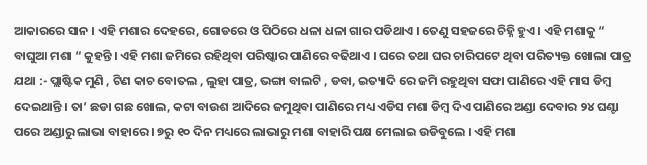ଆକାରରେ ସାନ । ଏହି ମଶାର ଦେହରେ, ଗୋଡରେ ଓ ପିଠିରେ ଧଳା ଧଳା ଗାର ପଡିଥାଏ । ତେଣୁ ସହଜରେ ଚିହ୍ନି ହୁଏ । ଏହି ମଶାକୁ “ ବାଘୁଆ ମଶା “ କୁହନ୍ତି । ଏହି ମଶା ଜମିରେ ରହିଥିବା ପରିଷ୍କାର ପାଣିରେ ବଢିଥାଏ । ଘରେ ତଥା ଘର ଚାରିପଟେ ଥିବା ପରିତ୍ୟକ୍ତ ଖୋଲା ପାତ୍ର ଯଥା :- ପ୍ଲାଷ୍ଟିକ ମୁଣି , ଟିଣ କାଚ ବୋତଲ , ଲୁହା ପାତ୍ର, ଭଙ୍ଗା ବାଲଟି , ଡବା, ଇତ୍ୟାଦି ରେ ଜମି ରହୁଥିବା ସଫା ପାଣିରେ ଏହି ମାସ ଡିମ୍ବ ଦେଇଥାନ୍ତି । ତା’ ଛଡା ଗଛ ଖୋଲ, କଟା ବାଉଶ ଆଦିରେ ଜମୁଥିବା ପାଣିରେ ମଧ୍ୟ ଏଡିସ ମଶା ଡିମ୍ବ ଦିଏ ପାଣିରେ ଅଣ୍ଡା ଦେବାର ୨୪ ଘଣ୍ଟା ପରେ ଅଣ୍ଡାରୁ ଲାଭା ବାହାରେ । ୭ରୁ ୧୦ ଦିନ ମଧ୍ୟରେ ଲାଭାରୁ ମଶା ବାହାରି ପକ୍ଷ ମେଲାଇ ଉଡିବୁଲେ । ଏହି ମଶା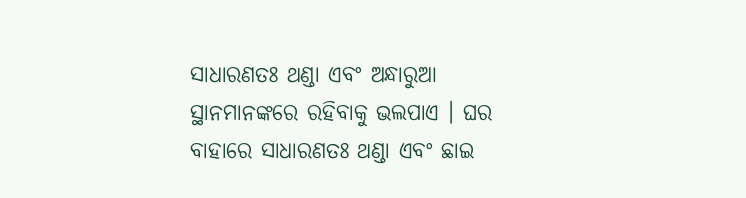ସାଧାରଣତଃ ଥଣ୍ଡା ଏବଂ ଅନ୍ଧାରୁଆ ସ୍ଥାନମାନଙ୍କରେ ରହିବାକୁ ଭଲପାଏ । ଘର ବାହାରେ ସାଧାରଣତଃ ଥଣ୍ଡା ଏବଂ ଛାଇ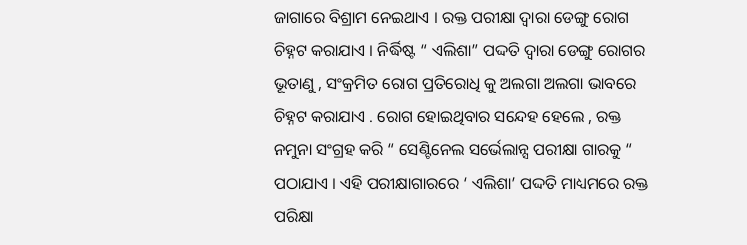ଜାଗାରେ ବିଶ୍ରାମ ନେଇଥାଏ । ରକ୍ତ ପରୀକ୍ଷା ଦ୍ଵାରା ଡେଙ୍ଗୁ ରୋଗ ଚିହ୍ନଟ କରାଯାଏ । ନିର୍ଦ୍ଧିଷ୍ଟ “ ଏଲିଶା” ପଦ୍ଦତି ଦ୍ଵାରା ଡେଙ୍ଗୁ ରୋଗର ଭୂତାଣୁ , ସଂକ୍ରମିତ ରୋଗ ପ୍ରତିରୋଧି କୁ ଅଲଗା ଅଲଗା ଭାବରେ ଚିହ୍ନଟ କରାଯାଏ . ରୋଗ ହୋଇଥିବାର ସନ୍ଦେହ ହେଲେ , ରକ୍ତ ନମୁନା ସଂଗ୍ରହ କରି “ ସେଣ୍ଟିନେଲ ସର୍ଭେଲାନ୍ସ ପରୀକ୍ଷା ଗାରକୁ “ ପଠାଯାଏ । ଏହି ପରୀକ୍ଷାଗାରରେ ‘ ଏଲିଶା’ ପଦ୍ଦତି ମାଧ୍ୟମରେ ରକ୍ତ ପରିକ୍ଷା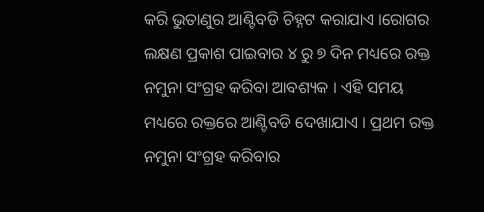କରି ଭୁତାଣୁର ଆଣ୍ଟିବଡି ଚିହ୍ନଟ କରାଯାଏ ।ରୋଗର ଲକ୍ଷଣ ପ୍ରକାଶ ପାଇବାର ୪ ରୁ ୭ ଦିନ ମଧ୍ୟରେ ରକ୍ତ ନମୁନା ସଂଗ୍ରହ କରିବା ଆବଶ୍ୟକ । ଏହି ସମୟ ମଧ୍ୟରେ ରକ୍ତରେ ଆଣ୍ଟିବଡି ଦେଖାଯାଏ । ପ୍ରଥମ ରକ୍ତ ନମୁନା ସଂଗ୍ରହ କରିବାର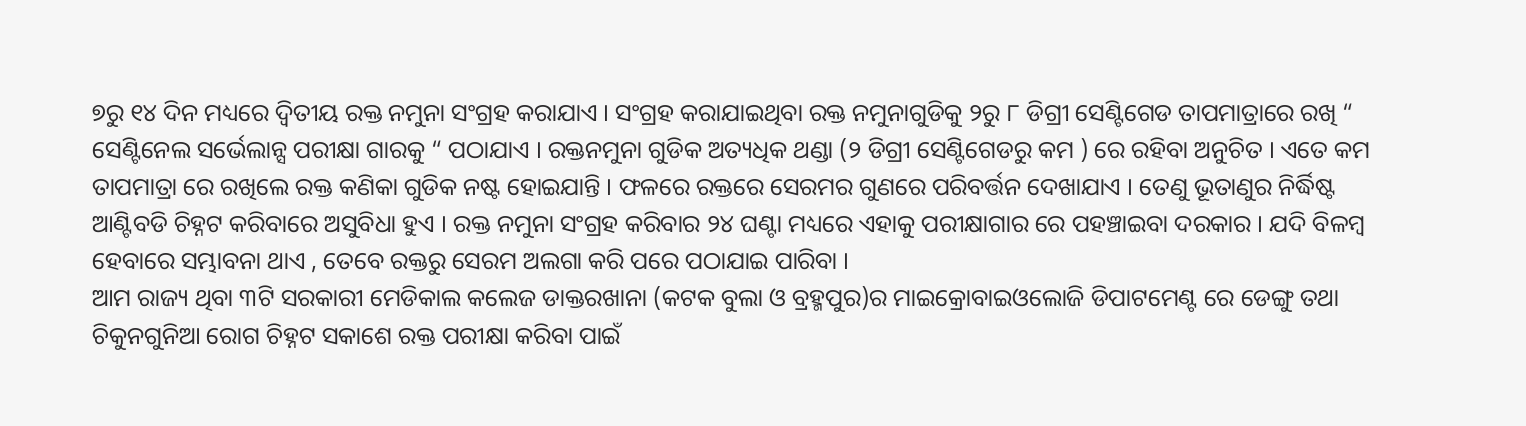୭ରୁ ୧୪ ଦିନ ମଧ୍ୟରେ ଦ୍ଵିତୀୟ ରକ୍ତ ନମୁନା ସଂଗ୍ରହ କରାଯାଏ । ସଂଗ୍ରହ କରାଯାଇଥିବା ରକ୍ତ ନମୁନାଗୁଡିକୁ ୨ରୁ ୮ ଡିଗ୍ରୀ ସେଣ୍ଟିଗେଡ ତାପମାତ୍ରାରେ ରଖି “ ସେଣ୍ଟିନେଲ ସର୍ଭେଲାନ୍ସ ପରୀକ୍ଷା ଗାରକୁ “ ପଠାଯାଏ । ରକ୍ତନମୁନା ଗୁଡିକ ଅତ୍ୟଧିକ ଥଣ୍ଡା (୨ ଡିଗ୍ରୀ ସେଣ୍ଟିଗେଡରୁ କମ ) ରେ ରହିବା ଅନୁଚିତ । ଏତେ କମ ତାପମାତ୍ରା ରେ ରଖିଲେ ରକ୍ତ କଣିକା ଗୁଡିକ ନଷ୍ଟ ହୋଇଯାନ୍ତି । ଫଳରେ ରକ୍ତରେ ସେରମର ଗୁଣରେ ପରିବର୍ତ୍ତନ ଦେଖାଯାଏ । ତେଣୁ ଭୂତାଣୁର ନିର୍ଦ୍ଧିଷ୍ଟ ଆଣ୍ଟିବଡି ଚିହ୍ନଟ କରିବାରେ ଅସୁବିଧା ହୁଏ । ରକ୍ତ ନମୁନା ସଂଗ୍ରହ କରିବାର ୨୪ ଘଣ୍ଟା ମଧ୍ୟରେ ଏହାକୁ ପରୀକ୍ଷାଗାର ରେ ପହଞ୍ଚାଇବା ଦରକାର । ଯଦି ବିଳମ୍ବ ହେବାରେ ସମ୍ଭାବନା ଥାଏ , ତେବେ ରକ୍ତରୁ ସେରମ ଅଲଗା କରି ପରେ ପଠାଯାଇ ପାରିବା ।
ଆମ ରାଜ୍ୟ ଥିବା ୩ଟି ସରକାରୀ ମେଡିକାଲ କଲେଜ ଡାକ୍ତରଖାନା (କଟକ ବୁଲା ଓ ବ୍ରହ୍ମପୁର)ର ମାଇକ୍ରୋବାଇଓଲୋଜି ଡିପାଟମେଣ୍ଟ ରେ ଡେଙ୍ଗୁ ତଥା ଚିକୁନଗୁନିଆ ରୋଗ ଚିହ୍ନଟ ସକାଶେ ରକ୍ତ ପରୀକ୍ଷା କରିବା ପାଇଁ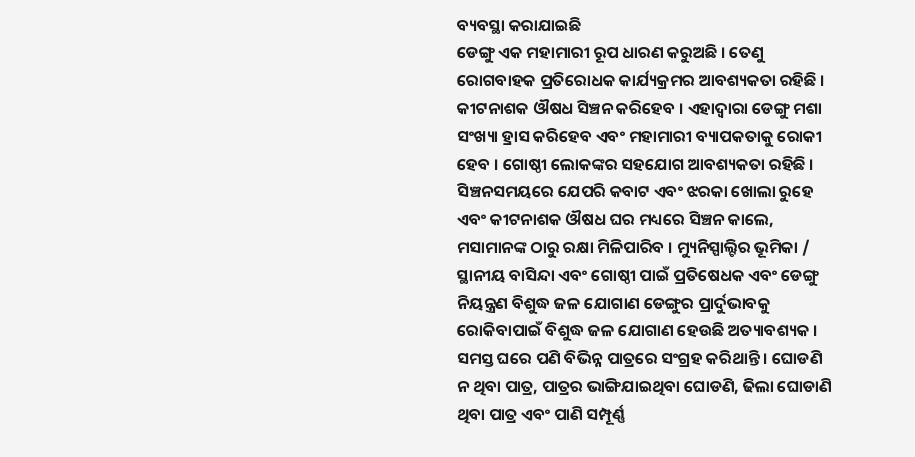ବ୍ୟବସ୍ଥା କରାଯାଇଛି
ଡେଙ୍ଗୁ ଏକ ମହାମାରୀ ରୂପ ଧାରଣ କରୁଅଛି । ତେଣୁ ରୋଗବାହକ ପ୍ରତିରୋଧକ କାର୍ଯ୍ୟକ୍ରମର ଆବଶ୍ୟକତା ରହିଛି । କୀଟନାଶକ ଔଷଧ ସିଞ୍ଚନ କରିହେବ । ଏହାଦ୍ଵାରା ଡେଙ୍ଗୁ ମଶା ସଂଖ୍ୟା ହ୍ରାସ କରିହେବ ଏବଂ ମହାମାରୀ ବ୍ୟାପକତାକୁ ରୋକୀ ହେବ । ଗୋଷ୍ଠୀ ଲୋକଙ୍କର ସହଯୋଗ ଆବଶ୍ୟକତା ରହିଛି । ସିଞ୍ଚନସମୟରେ ଯେପରି କବାଟ ଏବଂ ଝରକା ଖୋଲା ରୁହେ ଏବଂ କୀଟନାଶକ ଔଷଧ ଘର ମଧ୍ୟରେ ସିଞ୍ଚନ କାଲେ, ମସାମାନଙ୍କ ଠାରୁ ରକ୍ଷା ମିଳିପାରିବ । ମ୍ୟୁନିସ୍ପାଲ୍ଟିର ଭୂମିକା / ସ୍ଥାନୀୟ ବାସିନ୍ଦା ଏବଂ ଗୋଷ୍ଠୀ ପାଇଁ ପ୍ରତିଷେଧକ ଏବଂ ଡେଙ୍ଗୁ ନିୟନ୍ତ୍ରଣ ବିଶୁଦ୍ଧ ଜଳ ଯୋଗାଣ ଡେଙ୍ଗୁର ପ୍ରାର୍ଦୁଭାବକୁ ରୋକିବାପାଇଁ ବିଶୁଦ୍ଧ ଜଳ ଯୋଗାଣ ହେଉଛି ଅତ୍ୟାବଶ୍ୟକ । ସମସ୍ତ ଘରେ ପଣି ବିଭିନ୍ନ ପାତ୍ରରେ ସଂଗ୍ରହ କରିଥାନ୍ତି । ଘୋଡଣି ନ ଥିବା ପାତ୍ର, ପାତ୍ରର ଭାଙ୍ଗିଯାଇଥିବା ଘୋଡଣି, ଢିଲା ଘୋଡାଣି ଥିବା ପାତ୍ର ଏବଂ ପାଣି ସମ୍ପୂର୍ଣ୍ଣ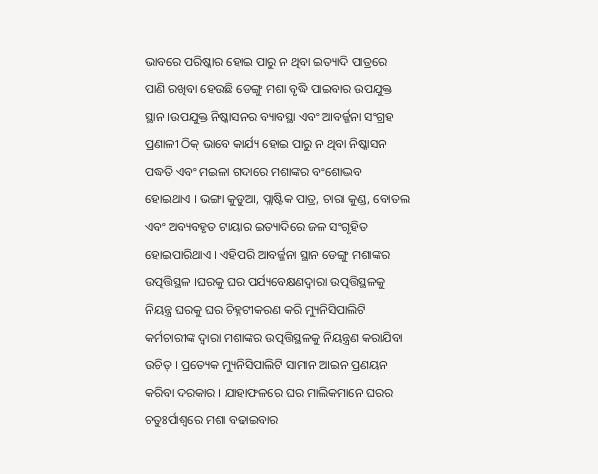ଭାବରେ ପରିଷ୍କାର ହୋଇ ପାରୁ ନ ଥିବା ଇତ୍ୟାଦି ପାତ୍ରରେ ପାଣି ରଖିବା ହେଉଛି ଡେଙ୍ଗୁ ମଶା ବୃଦ୍ଧି ପାଇବାର ଉପଯୁକ୍ତ ସ୍ଥାନ ।ଉପଯୁକ୍ତ ନିଷ୍କାସନର ବ୍ୟାବସ୍ଥା ଏବଂ ଆବର୍ଜ୍ଜନା ସଂଗ୍ରହ ପ୍ରଣାଳୀ ଠିକ୍ ଭାବେ କାର୍ଯ୍ୟ ହୋଇ ପାରୁ ନ ଥିବା ନିଷ୍କାସନ ପଦ୍ଧତି ଏବଂ ମଇଳା ଗଦାରେ ମଶାଙ୍କର ବଂଶୋଦ୍ଭବ ହୋଇଥାଏ । ଭଙ୍ଗା କୁଡୁଆ, ପ୍ଲାଷ୍ଟିକ ପାତ୍ର, ଚାରା କୁଣ୍ଡ, ବୋତଲ ଏବଂ ଅବ୍ୟବହୃତ ଟାୟାର ଇତ୍ୟାଦିରେ ଜଳ ସଂଗୃହିତ ହୋଇପାରିଥାଏ । ଏହିପରି ଆବର୍ଜ୍ଜନା ସ୍ଥାନ ଡେଙ୍ଗୁ ମଶାଙ୍କର ଉତ୍ପତ୍ତିସ୍ଥଳ ।ଘରକୁ ଘର ପର୍ଯ୍ୟବେକ୍ଷଣଦ୍ଵାରା ଉତ୍ପତ୍ତିସ୍ଥଳକୁ ନିୟନ୍ତ୍ର ଘରକୁ ଘର ଚିହ୍ନଟୀକରଣ କରି ମ୍ୟୁନିସିପାଲିଟି କର୍ମଚାରୀଙ୍କ ଦ୍ଵାରା ମଶାଙ୍କର ଉତ୍ପତ୍ତିସ୍ଥଳକୁ ନିୟନ୍ତ୍ରଣ କରାଯିବା ଉଚିତ୍ । ପ୍ରତ୍ୟେକ ମ୍ୟୁନିସିପାଲିଟି ସାମାନ ଆଇନ ପ୍ରଣୟନ କରିବା ଦରକାର । ଯାହାଫଳରେ ଘର ମାଲିକମାନେ ଘରର ଚତୁଃର୍ପାଶ୍ଵରେ ମଶା ବଢାଇବାର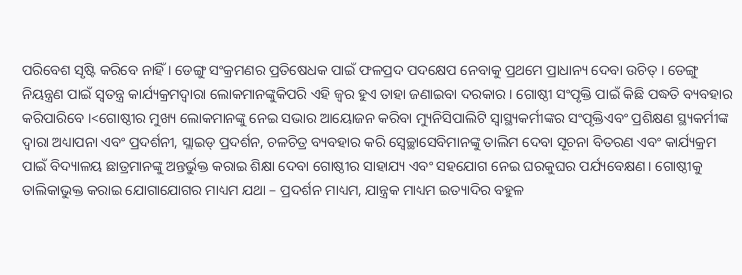ପରିବେଶ ସୃଷ୍ଟି କରିବେ ନାହିଁ । ଡେଙ୍ଗୁ ସଂକ୍ରମଣର ପ୍ରତିଷେଧକ ପାଇଁ ଫଳପ୍ରଦ ପଦକ୍ଷେପ ନେବାକୁ ପ୍ରଥମେ ପ୍ରାଧାନ୍ୟ ଦେବା ଉଚିତ୍ । ଡେଙ୍ଗୁ ନିୟନ୍ତ୍ରଣ ପାଇଁ ସ୍ଵତନ୍ତ୍ର କାର୍ଯ୍ୟକ୍ରମଦ୍ଵାରା ଲୋକମାନଙ୍କୁକିପରି ଏହି ଜ୍ଵର ହୁଏ ତାହା ଜଣାଇବା ଦରକାର । ଗୋଷ୍ଠୀ ସଂପୃକ୍ତି ପାଇଁ କିଛି ପଦ୍ଧତି ବ୍ୟବହାର କରିପାରିବେ ।<ଗୋଷ୍ଠୀର ମୁଖ୍ୟ ଲୋକମାନଙ୍କୁ ନେଇ ସଭାର ଆୟୋଜନ କରିବା ମ୍ୟୁନିସିପାଲିଟି ସ୍ୱାସ୍ଥ୍ୟକର୍ମୀଙ୍କର ସଂପୃକ୍ତିଏବଂ ପ୍ରଶିକ୍ଷଣ ସ୍ଥ୍ୟକର୍ମୀଙ୍କ ଦ୍ଵାରା ଅଧ୍ୟାପନା ଏବଂ ପ୍ରଦର୍ଶନୀ, ସ୍ଲାଇଡ୍ ପ୍ରଦର୍ଶନ, ଚଳଚିତ୍ର ବ୍ୟବହାର କରି ସ୍ଵେଚ୍ଛାସେବିମାନଙ୍କୁ ତାଲିମ ଦେବା ସୂଚନା ବିତରଣ ଏବଂ କାର୍ଯ୍ୟକ୍ରମ ପାଇଁ ବିଦ୍ୟାଳୟ ଛାତ୍ରମାନଙ୍କୁ ଅନ୍ତର୍ଭୁକ୍ତ କରାଇ ଶିକ୍ଷା ଦେବା ଗୋଷ୍ଠୀର ସାହାଯ୍ୟ ଏବଂ ସହଯୋଗ ନେଇ ଘରକୁଘର ପର୍ଯ୍ୟବେକ୍ଷଣ। ଗୋଷ୍ଠୀକୁ ତାଲିକାଭୁକ୍ତ କରାଇ ଯୋଗାଯୋଗର ମାଧ୍ୟମ ଯଥା – ପ୍ରଦର୍ଶନ ମାଧ୍ୟମ, ଯାନ୍ତ୍ରକ ମାଧ୍ୟମ ଇତ୍ୟାଦିର ବହୁଳ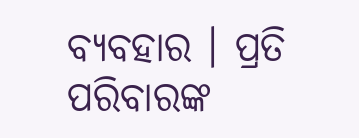ବ୍ୟବହାର । ପ୍ରତି ପରିବାରଙ୍କ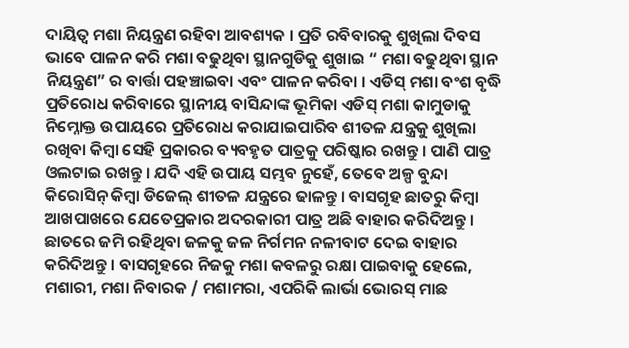ଦାୟିତ୍ଵ ମଶା ନିୟନ୍ତ୍ରଣ ରହିବା ଆବଶ୍ୟକ । ପ୍ରତି ରବିବାରକୁ ଶୁଖିଲା ଦିବସ ଭାବେ ପାଳନ କରି ମଶା ବଢୁଥିବା ସ୍ଥାନଗୁଡିକୁ ଶୁଖାଇ “ ମଶା ବଢୁଥିବା ସ୍ଥାନ ନିୟନ୍ତ୍ରଣ” ର ବାର୍ତ୍ତା ପହଞ୍ଚାଇବା ଏବଂ ପାଳନ କରିବା । ଏଡିସ୍ ମଶା ବଂଶ ବୃଦ୍ଧି ପ୍ରତିରୋଧ କରିବାରେ ସ୍ଥାନୀୟ ବାସିନ୍ଦାଙ୍କ ଭୂମିକା ଏଡିସ୍ ମଶା କାମୁଡାକୁ ନିମ୍ନୋକ୍ତ ଉପାୟରେ ପ୍ରତିରୋଧ କରାଯାଇପାରିବ ଶୀତଳ ଯନ୍ତ୍ରକୁ ଶୁଖିଲା ରଖିବା କିମ୍ବା ସେହି ପ୍ରକାରର ବ୍ୟବହୃତ ପାତ୍ରକୁ ପରିଷ୍କାର ରଖନ୍ତୁ । ପାଣି ପାତ୍ର ଓଲଟାଇ ରଖନ୍ତୁ । ଯଦି ଏହି ଉପାୟ ସମ୍ଭବ ନୁହେଁ, ତେବେ ଅଳ୍ପ ବୁନ୍ଦା କିରୋସିନ୍ କିମ୍ବା ଡିଜେଲ୍ ଶୀତଳ ଯନ୍ତ୍ରରେ ଢାଳନ୍ତୁ । ବାସଗୃହ ଛାତରୁ କିମ୍ବା ଆଖପାଖରେ ଯେତେପ୍ରକାର ଅଦରକାରୀ ପାତ୍ର ଅଛି ବାହାର କରିଦିଅନ୍ତୁ । ଛାତରେ ଜମି ରହିଥିବା ଜଳକୁ ଜଳ ନିର୍ଗମନ ନଳୀବାଟ ଦେଇ ବାହାର କରିଦିଅନ୍ତୁ । ବାସଗୃହରେ ନିଜକୁ ମଶା କବଳରୁ ରକ୍ଷା ପାଇବାକୁ ହେଲେ, ମଶାରୀ, ମଶା ନିବାରକ / ମଶାମରା, ଏପରିକି ଲାର୍ଭା ଭୋରସ୍ ମାଛ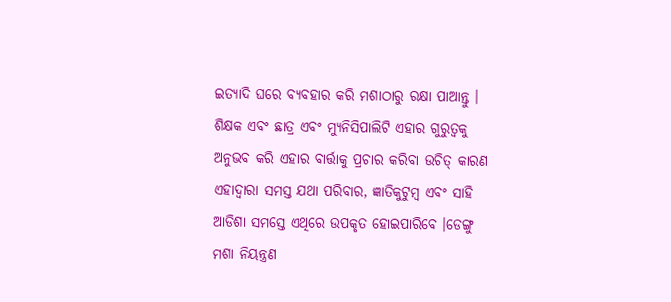ଇତ୍ୟାଦି ଘରେ ବ୍ୟବହାର କରି ମଶାଠାରୁ ରକ୍ଷା ପାଆନ୍ତୁ । ଶିକ୍ଷକ ଏବଂ ଛାତ୍ର ଏବଂ ମ୍ୟୁନିସିପାଲିଟି ଏହାର ଗୁରୁତ୍ଵକୁ ଅନୁଭବ କରି ଏହାର ବାର୍ତ୍ତାକୁ ପ୍ରଚାର କରିବା ଉଚିତ୍ କାରଣ ଏହାଦ୍ଵାରା ସମସ୍ତ ଯଥା ପରିବାର, ଜ୍ଞାତିକୁଟୁମ୍ବ ଏବଂ ସାହି ଆଡିଶା ସମସ୍ତେ ଏଥିରେ ଉପକୃତ ହୋଇପାରିବେ ।ଡେଙ୍ଗୁ ମଶା ନିୟନ୍ତ୍ରଣ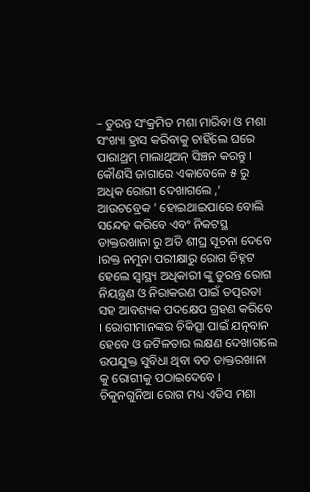– ତୁରନ୍ତ ସଂକ୍ରମିତ ମଶା ମାରିବା ଓ ମଶା ସଂଖ୍ୟା ହ୍ରାସ କରିବାକୁ ଚାହିଁଲେ ଘରେ ପାରାଥ୍ରମ୍ ମାଲାଥିଅନ୍ ସିଞ୍ଚନ କରନ୍ତୁ । କୌଣସି ଜାଗାରେ ଏକାବେଳେ ୫ ରୁ ଅଧିକ ରୋଗୀ ଦେଖାଗଲେ ,’ ଆଉଟବ୍ରେକ ’ ହୋଇଥାଇପାରେ ବୋଲି ସନ୍ଦେହ କରିବେ ଏବଂ ନିକଟସ୍ଥ ଡାକ୍ତରଖାନା ରୁ ଅତି ଶୀଘ୍ର ସୂଚନା ଦେବେ ।ରକ୍ତ ନମୁନା ପରୀକ୍ଷାରୁ ରୋଗ ଚିହ୍ନଟ ହେଲେ ସ୍ୱାସ୍ଥ୍ୟ ଅଧିକାରୀ ଙ୍କୁ ତୁରନ୍ତ ରୋଗ ନିୟନ୍ତ୍ରଣ ଓ ନିରାକରଣ ପାଇଁ ତତ୍ପରତା ସହ ଆବଶ୍ୟକ ପଦକ୍ଷେପ ଗ୍ରହଣ କରିବେ । ରୋଗୀମାନଙ୍କର ଚିକିତ୍ସା ପାଇଁ ଯତ୍ନବାନ ହେବେ ଓ ଜଟିଳତାର ଲକ୍ଷଣ ଦେଖାଗଲେ ଉପଯୁକ୍ତ ସୁବିଧା ଥିବା ବଡ ଡାକ୍ତରଖାନା କୁ ରୋଗୀକୁ ପଠାଇଦେବେ ।
ଚିକୁନଗୁନିଆ ରୋଗ ମଧ୍ୟ ଏଡିସ ମଶା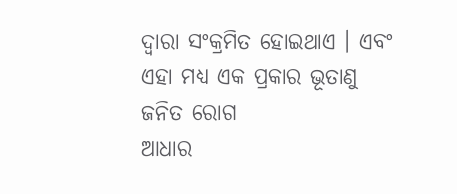ଦ୍ଵାରା ସଂକ୍ରମିତ ହୋଇଥାଏ । ଏବଂ ଏହା ମଧ୍ୟ ଏକ ପ୍ରକାର ଭୂତାଣୁ ଜନିତ ରୋଗ
ଆଧାର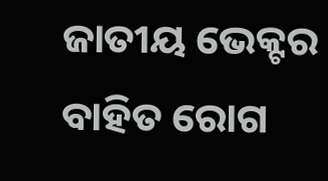ଜାତୀୟ ଭେକ୍ଟର ବାହିତ ରୋଗ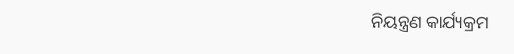ନିୟନ୍ତ୍ରଣ କାର୍ଯ୍ୟକ୍ରମ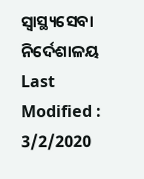ସ୍ୱାସ୍ଥ୍ୟସେବା ନିର୍ଦେଶାଳୟ
Last Modified : 3/2/2020